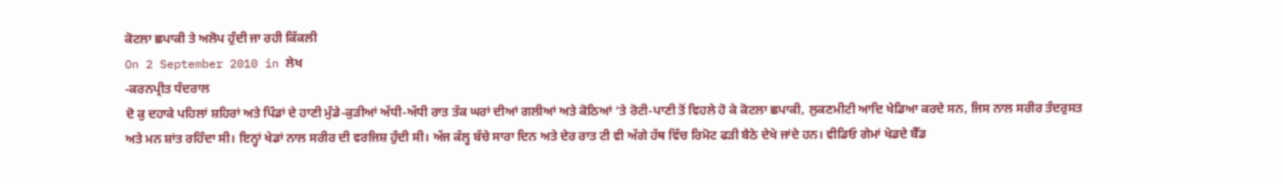ਕੋਟਲਾ ਛਪਾਕੀ ਤੇ ਅਲੋਪ ਹੁੰਦੀ ਜਾ ਰਹੀ ਕਿੱਕਲੀ
On 2 September 2010 in ਲੇਖ
-ਕਰਨਪ੍ਰੀਤ ਧੰਦਰਾਲ
ਦੋ ਕੁ ਦਹਾਕੇ ਪਹਿਲਾਂ ਸ਼ਹਿਰਾਂ ਅਤੇ ਪਿੰਡਾਂ ਦੇ ਹਾਣੀ ਮੁੰਡੇ-ਕੁੜੀਆਂ ਅੱਧੀ-ਅੱਧੀ ਰਾਤ ਤੱਕ ਘਰਾਂ ਦੀਆਂ ਗਲੀਆਂ ਅਤੇ ਕੋਠਿਆਂ ‘ਤੇ ਰੋਟੀ-ਪਾਣੀ ਤੋਂ ਵਿਹਲੇ ਹੋ ਕੇ ਕੋਟਲਾ ਛਪਾਕੀ, ਲੁਕਣਮੀਟੀ ਆਦਿ ਖੇਡਿਆ ਕਰਦੇ ਸਨ, ਜਿਸ ਨਾਲ ਸਰੀਰ ਤੰਦਰੁਸਤ ਅਤੇ ਮਨ ਸ਼ਾਂਤ ਰਹਿੰਦਾ ਸੀ। ਇਨ੍ਹਾਂ ਖੇਡਾਂ ਨਾਲ ਸਰੀਰ ਦੀ ਵਰਜਿਸ਼ ਹੁੰਦੀ ਸੀ। ਅੱਜ ਕੱਲ੍ਹ ਬੱਚੇ ਸਾਰਾ ਦਿਨ ਅਤੇ ਦੇਰ ਰਾਤ ਟੀ ਵੀ ਅੱਗੇ ਹੱਥ ਵਿੱਚ ਰਿਮੋਟ ਫੜੀ ਬੈਠੇ ਦੇਖੇ ਜਾਂਦੇ ਹਨ। ਵੀਡਿਓ ਗੇਮਾਂ ਖੇਡਦੇ ਬੈੱਡ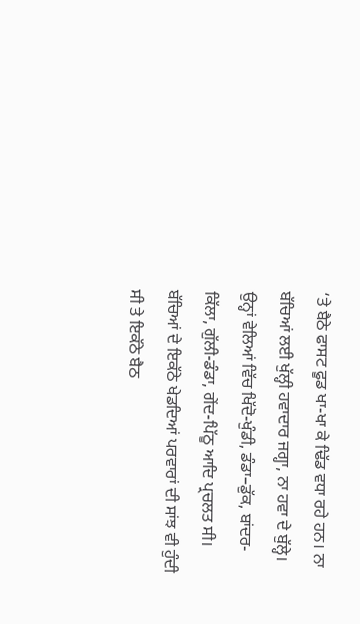‘ਤੇ ਬੈਠੇ ਫਾਸਟ ਫੂਡ ਖਾ-ਖਾ ਕੇ ਢਿੱਡ ਵਧਾ ਰਹੇ ਹਨ। ਨਾ ਬੱਚਿਆਂ ਲਈ ਖੁੱਲ੍ਹੀ ਹਵਾਦਾਰ ਜਗ੍ਹਾ, ਨਾ ਹਵਾ ਦੇ ਬੁੱਲ੍ਹੇ। ਉਨ੍ਹਾਂ ਵੇਲਿਆਂ ਵਿੱਚ ਖਿੱਦੋ-ਖੁੰਡੀ, ਡੰਡਾ–ਡੁੱਕ, ਬਾਂਦਰ-ਕਿੱਲਾ, ਗੁੱਲੀ-ਡੰਡਾ, ਗੇਂਦ-ਪਿੱਠੂ ਆਦਿ ਪ੍ਰਚਲਤ ਸੀ। ਬੱਚਿਆਂ ਦੇ ਇਕੱਠੇ ਖੇਡਦਿਆਂ ਪਰਵਾਰਾਂ ਦੀ ਸਾਂਝ ਵੀ ਹੁੰਦੀ ਸੀ ਤੇ ਇਕੱਠੇ ਬੈਠ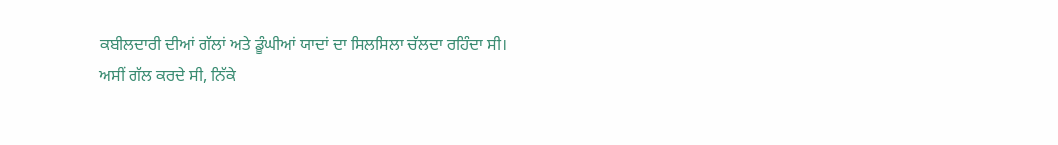ਕਬੀਲਦਾਰੀ ਦੀਆਂ ਗੱਲਾਂ ਅਤੇ ਡੂੰਘੀਆਂ ਯਾਦਾਂ ਦਾ ਸਿਲਸਿਲਾ ਚੱਲਦਾ ਰਹਿੰਦਾ ਸੀ।
ਅਸੀਂ ਗੱਲ ਕਰਦੇ ਸੀ, ਨਿੱਕੇ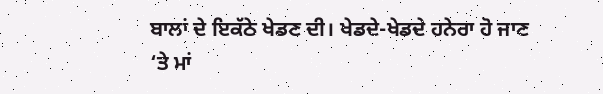ਬਾਲਾਂ ਦੇ ਇਕੱਠੇ ਖੇਡਣ ਦੀ। ਖੇਡਦੇ-ਖੇਡਦੇ ਹਨੇਰਾ ਹੋ ਜਾਣ ‘ਤੇ ਮਾਂ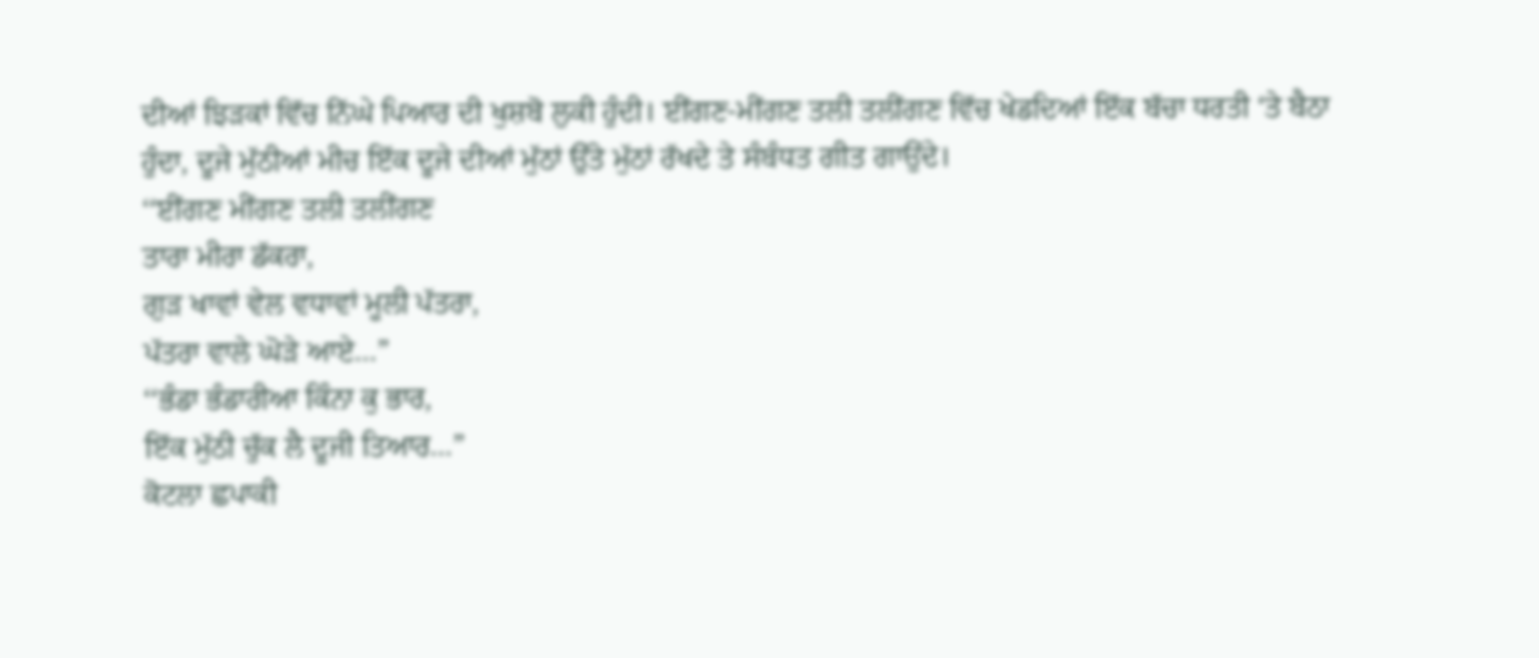ਦੀਆਂ ਝਿੜਕਾਂ ਵਿੱਚ ਨਿੱਘੇ ਪਿਆਰ ਦੀ ਖੁਸ਼ਬੋ ਲੁਕੀ ਹੁੰਦੀ। ਈਂਗਣ-ਮੀਂਗਣ ਤਲੀ ਤਲੀਂਗਣ ਵਿੱਚ ਖੇਡਦਿਆਂ ਇੱਕ ਬੱਚਾ ਧਰਤੀ ‘ਤੇ ਬੈਠਾ ਹੁੰਦਾ, ਦੂਜੇ ਮੁੱਠੀਆਂ ਮੀਚ ਇੱਕ ਦੂਜੇ ਦੀਆਂ ਮੁੱਠਾਂ ਉੱਤੇ ਮੁੱਠਾਂ ਰੱਖਦੇ ਤੇ ਸੰਬੰਧਤ ਗੀਤ ਗਾਉਂਦੇ।
‘‘ਈਂਗਣ ਮੀਂਗਣ ਤਲੀ ਤਲੀਂਗਣ
ਤਾਰਾ ਮੀਰਾ ਡੱਕਰਾ,
ਗੁੜ ਖਾਵਾਂ ਵੇਲ ਵਧਾਵਾਂ ਮੂਲੀ ਪੱਤਰਾ,
ਪੱਤਰਾ ਵਾਲੇ ਘੋੜੇ ਆਏ…”
‘‘ਭੰਡਾ ਭੰਡਾਰੀਆ ਕਿੰਨਾ ਕੁ ਭਾਰ,
ਇੱਕ ਮੁੱਠੀ ਚੁੱਕ ਲੈ ਦੂਜੀ ਤਿਆਰ…”
ਕੋਟਲਾ ਛਪਾਕੀ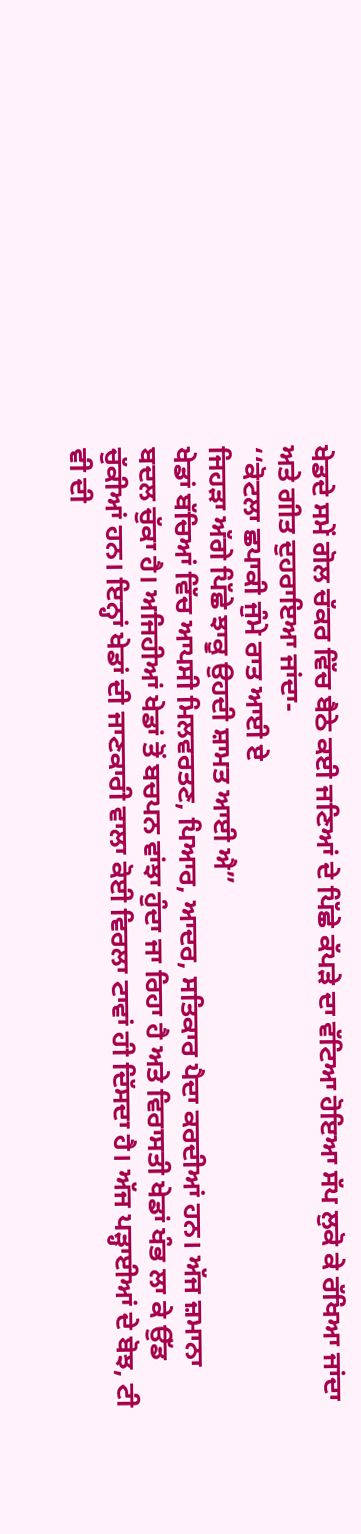ਖੇਡਦੇ ਸਮੇਂ ਗੋਲ ਚੱਕਰ ਵਿੱਚ ਬੈਠੇ ਕਈ ਜਣਿਆਂ ਦੇ ਪਿੱਛੇ ਕੱਪੜੇ ਦਾ ਵੱਟਿਆ ਹੋਇਆ ਸੱਪ ਲੁਕੋ ਕੇ ਰੱਖਿਆ ਜਾਂਦਾ ਅਤੇ ਗੀਤ ਦੁਹਰਾਇਆ ਜਾਂਦਾ-
‘‘ਕੋਟਲਾ ਛਪਾਕੀ ਜੁੰਮੇ ਰਾਤ ਆਈ ਏ
ਜਿਹੜਾ ਅੱਗੇ ਪਿੱਛੇ ਝਾਕੂ ਉਹਦੀ ਸ਼ਾਮਤ ਆਈ ਐ”
ਖੇਡਾਂ ਬੱਚਿਆਂ ਵਿੱਚ ਆਪਸੀ ਮਿਲਵਰਤਣ, ਪਿਆਰ, ਆਦਰ, ਸਤਿਕਾਰ ਪੈਦਾ ਕਰਦੀਆਂ ਹਨ। ਅੱਜ ਜ਼ਮਾਨਾ ਬਦਲ ਚੁੱਕਾ ਹੈ। ਅਜਿਹੀਆਂ ਖੇਡਾਂ ਤੋਂ ਬਚਪਨ ਵਾਂਝਾ ਹੁੰਦਾ ਜਾ ਰਿਹਾ ਹੈ ਅਤੇ ਵਿਰਾਸਤੀ ਖੇਡਾਂ ਖੰਭ ਲਾ ਕੇ ਉੱਡ ਚੁੱਕੀਆਂ ਹਨ। ਇਨ੍ਹਾਂ ਖੇਡਾਂ ਦੀ ਜਾਣਕਾਰੀ ਵਾਲਾ ਕੋਈ ਵਿਰਲਾ ਟਾਵਾਂ ਹੀ ਦਿੱਸਦਾ ਹੈ। ਅੱਜ ਪੜ੍ਹਾਈਆਂ ਦੇ ਬੋਝ, ਟੀ ਵੀ ਦੀ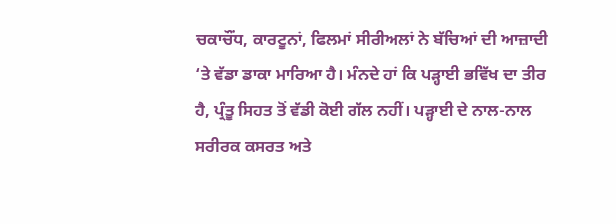ਚਕਾਚੌਂਧ, ਕਾਰਟੂਨਾਂ, ਫਿਲਮਾਂ ਸੀਰੀਅਲਾਂ ਨੇ ਬੱਚਿਆਂ ਦੀ ਆਜ਼ਾਦੀ ‘ਤੇ ਵੱਡਾ ਡਾਕਾ ਮਾਰਿਆ ਹੈ। ਮੰਨਦੇ ਹਾਂ ਕਿ ਪੜ੍ਹਾਈ ਭਵਿੱਖ ਦਾ ਤੀਰ ਹੈ, ਪ੍ਰੰਤੂ ਸਿਹਤ ਤੋਂ ਵੱਡੀ ਕੋਈ ਗੱਲ ਨਹੀਂ। ਪੜ੍ਹਾਈ ਦੇ ਨਾਲ-ਨਾਲ ਸਰੀਰਕ ਕਸਰਤ ਅਤੇ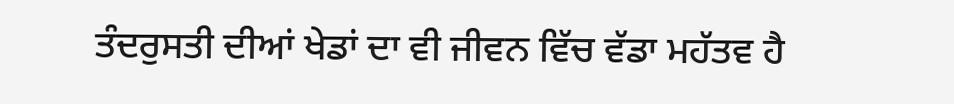ਤੰਦਰੁਸਤੀ ਦੀਆਂ ਖੇਡਾਂ ਦਾ ਵੀ ਜੀਵਨ ਵਿੱਚ ਵੱਡਾ ਮਹੱਤਵ ਹੈ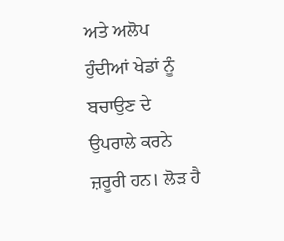ਅਤੇ ਅਲੋਪ ਹੁੰਦੀਆਂ ਖੇਡਾਂ ਨੂੰ ਬਚਾਉਣ ਦੇ ਉਪਰਾਲੇ ਕਰਨੇ ਜ਼ਰੂਰੀ ਹਨ। ਲੋੜ ਹੈ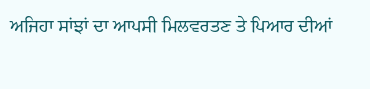ਅਜਿਹਾ ਸਾਂਝਾਂ ਦਾ ਆਪਸੀ ਮਿਲਵਰਤਣ ਤੇ ਪਿਆਰ ਦੀਆਂ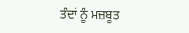ਤੰਦਾਂ ਨੂੰ ਮਜ਼ਬੂਤ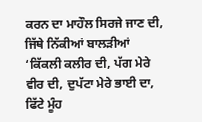ਕਰਨ ਦਾ ਮਾਹੌਲ ਸਿਰਜੇ ਜਾਣ ਦੀ, ਜਿੱਥੇ ਨਿੱਕੀਆਂ ਬਾਲੜੀਆਂ ‘ਕਿੱਕਲੀ ਕਲੀਰ ਦੀ, ਪੱਗ ਮੇਰੇ ਵੀਰ ਦੀ, ਦੁਪੱਟਾ ਮੇਰੇ ਭਾਈ ਦਾ, ਫਿੱਟੇ ਮੂੰਹ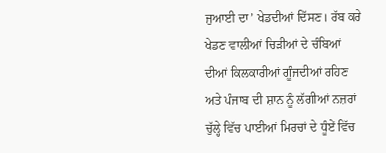ਜੁਆਈ ਦਾ’ ਖੇਡਦੀਆਂ ਦਿੱਸਣ। ਰੱਬ ਕਰੇ ਖੇਡਣ ਵਾਲੀਆਂ ਚਿੜੀਆਂ ਦੇ ਚੰਬਿਆਂ ਦੀਆਂ ਕਿਲਕਾਰੀਆਂ ਗੂੰਜਦੀਆਂ ਰਹਿਣ ਅਤੇ ਪੰਜਾਬ ਦੀ ਸ਼ਾਨ ਨੂੰ ਲੱਗੀਆਂ ਨਜ਼ਰਾਂ ਚੁੱਲ੍ਹੇ ਵਿੱਚ ਪਾਈਆਂ ਮਿਰਚਾਂ ਦੇ ਧੂੰਏਂ ਵਿੱਚ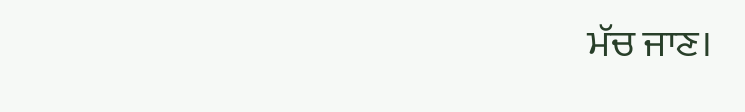ਮੱਚ ਜਾਣ।